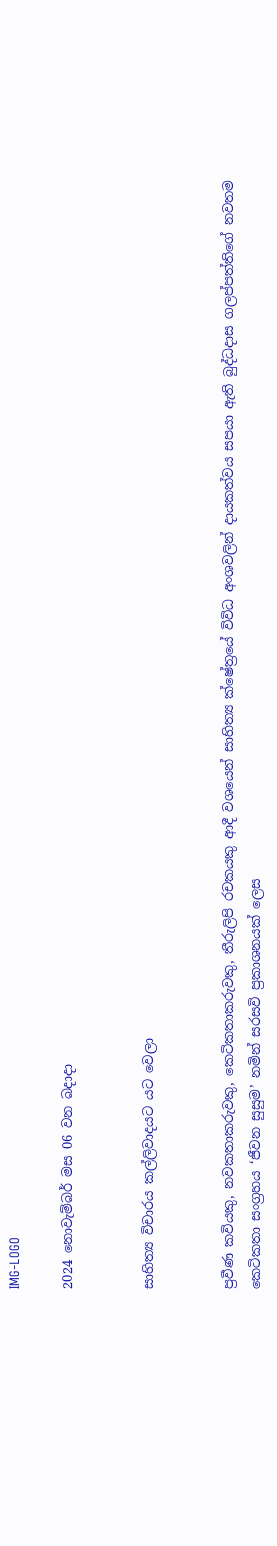IMG-LOGO

2024 නොවැම්බර් මස 06 වන බදාදා


සාහිත්‍ය විචාරය කල්ලිවාදයට යට වෙලා


ප්‍රවීණ කවියකු, නවකතාකරුවකු, කෙටිකතාකරුවකු, තීරුලිපි රචකයකු ආදී වශයෙන් සාහිත්‍ය ක්ෂේත්‍රයේ විවිධ අංශවලින් දායකත්වය සපයා ඇති බුද්ධදාස ගලප්පත්තිගේ නවතම කෙටිකතා සංග්‍රහය ‘ජීවන සුසුම’ නමින් සරසවි ප්‍රකාශනයක් ලෙස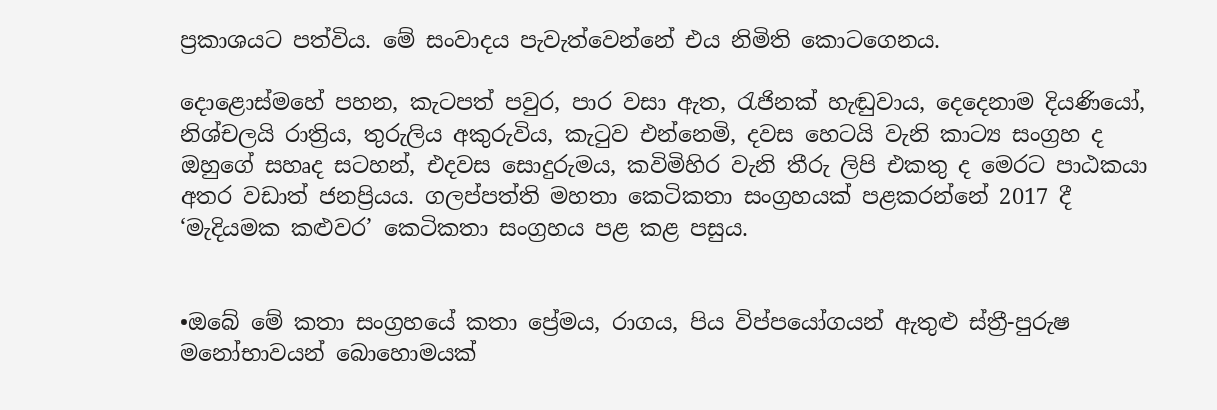ප්‍රකාශයට පත්විය. මේ සංවාදය පැවැත්වෙන්නේ එය නිමිති කොටගෙනය.

දොළොස්මහේ පහන, කැටපත් පවුර, පාර වසා ඇත, රැජිනක් හැඬුවාය, දෙදෙනාම දියණියෝ, නිශ්චලයි රාත්‍රිය, තුරුලිය අකුරුවිය, කැටුව එන්නෙමි, දවස හෙටයි වැනි කාට්‍ය සංග්‍රහ ද ඔහුගේ සහෘද සටහන්, එදවස සොදුරුමය, කවිමිහිර වැනි තීරු ලිපි එකතු ද මෙරට පාඨකයා අතර වඩාත් ජනප්‍රියය. ගලප්පත්ති මහතා කෙටිකතා සංග්‍රහයක් පළකරන්නේ 2017 දී ‘මැදියමක කළුවර’ කෙටිකතා සංග්‍රහය පළ කළ පසුය.


•ඔබේ මේ කතා සංග්‍රහයේ කතා ප්‍රේමය, රාගය, පිය විප්පයෝගයන් ඇතුළු ස්ත්‍රී-පුරුෂ මනෝභාවයන් බොහොමයක්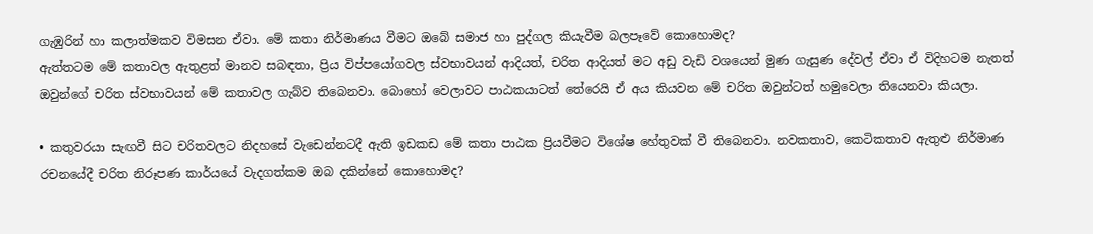ගැඹුරින් හා කලාත්මකව විමසන ඒවා. මේ කතා නිර්මාණය වීමට ඔබේ සමාජ හා පුද්ගල කියැවීම බලපෑවේ කොහොමද?
ඇත්තටම මේ කතාවල ඇතුළත් මානව සබඳතා, ප්‍රිය විප්පයෝගවල ස්වභාවයන් ආදියත්, චරිත ආදියත් මට අඩු වැඩි වශයෙන් මුණ ගැසුණ දේවල් ඒවා ඒ විදිහටම නැතත් ඔවුන්ගේ චරිත ස්වභාවයන් මේ කතාවල ගැබ්ව තිබෙනවා. බොහෝ වෙලාවට පාඨකයාටත් තේරෙයි ඒ අය කියවන මේ චරිත ඔවුන්ටත් හමුවෙලා තියෙනවා කියලා.

• කතුවරයා සැඟවී සිට චරිතවලට නිදහසේ වැඩෙන්නටදී ඇති ඉඩකඩ මේ කතා පාඨක ප්‍රියවීමට විශේෂ හේතුවක් වී තිබෙනවා. නවකතාව, කෙටිකතාව ඇතුළු නිර්මාණ රචනයේදී චරිත නිරූපණ කාර්යයේ වැදගත්කම ඔබ දකින්නේ කොහොමද?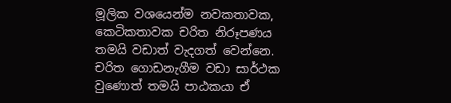මූලික වශයෙන්ම නවකතාවක, කෙටිකතාවක චරිත නිරූපණය තමයි වඩාත් වැදගත් වෙන්නෙ. චරිත ගොඩනැගීම වඩා සාර්ථක වුණොත් තමයි පාඨකයා ඒ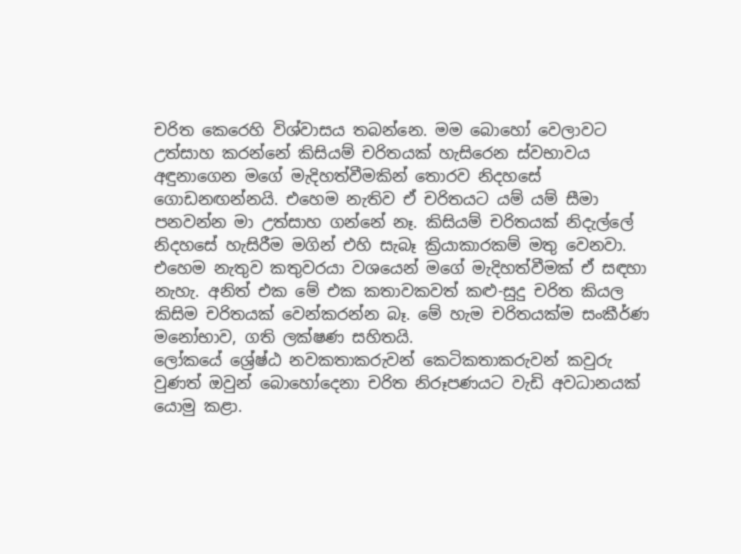චරිත කෙරෙහි විශ්වාසය තබන්නෙ. මම බොහෝ වෙලාවට උත්සාහ කරන්නේ කිසියම් චරිතයක් හැසිරෙන ස්වභාවය අඳුනාගෙන මගේ මැදිහත්වීමකින් තොරව නිදහසේ ගොඩනඟන්නයි. එහෙම නැතිව ඒ චරිතයට යම් යම් සීමා පනවන්න මා උත්සාහ ගන්නේ නෑ. කිසියම් චරිතයක් නිදැල්ලේ නිදහසේ හැසිරීම මගින් එහි සැබෑ ක්‍රියාකාරකම් මතු වෙනවා.
එහෙම නැතුව කතුවරයා වශයෙන් මගේ මැදිහත්වීමක් ඒ සඳහා නැහැ. අනිත් එක මේ එක කතාවකවත් කළු-සුදු චරිත කියල කිසිම චරිතයක් වෙන්කරන්න බෑ. මේ හැම චරිතයක්ම සංකීර්ණ මනෝභාව, ගති ලක්ෂණ සහිතයි.
ලෝකයේ ශ්‍රේෂ්ඨ නවකතාකරුවන් කෙටිකතාකරුවන් කවුරු වුණත් ඔවුන් බොහෝදෙනා චරිත නිරූපණයට වැඩි අවධානයක් යොමු කළා.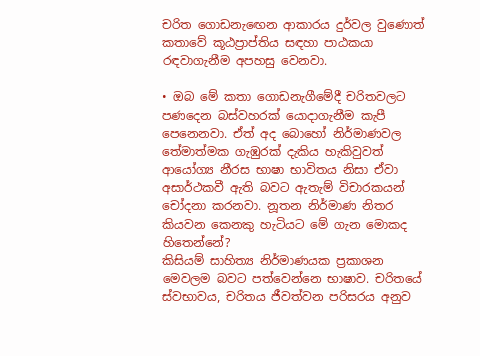චරිත ගොඩනැඟෙන ආකාරය දුර්වල වුණොත් කතාවේ කූඨප්‍රාප්තිය සඳහා පාඨකයා රඳවාගැනීම අපහසු වෙනවා.

• ඔබ මේ කතා ගොඩනැගීමේදී චරිතවලට පණදෙන බස්වහරක් යොදාගැනීම කැපී පෙනෙනවා. ඒත් අද බොහෝ නිර්මාණවල තේමාත්මක ගැඹුරක් දැකිය හැකිවුවත් ආයෝග්‍ය නීරස භාෂා භාවිතය නිසා ඒවා අසාර්ථකවී ඇති බවට ඇතැම් විචාරකයන් චෝදනා කරනවා. නූතන නිර්මාණ නිතර කියවන කෙනකු හැටියට මේ ගැන මොකද හිතෙන්නේ?
කිසියම් සාහිත්‍ය නිර්මාණයක ප්‍රකාශන මෙවලම බවට පත්වෙන්නෙ භාෂාව. චරිතයේ ස්වභාවය, චරිතය ජීවත්වන පරිසරය අනුව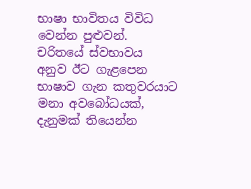භාෂා භාවිතය විවිධ වෙන්න පුළුවන්. චරිතයේ ස්වභාවය අනුව ඊට ගැළපෙන භාෂාව ගැන කතුවරයාට මනා අවබෝධයක්, දැනුමක් තියෙන්න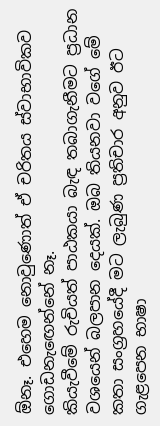ඕනෑ. එහෙම නොවුණොත් ඒ චරිතය ස්වාභාවිකව ගොඩනැඟෙන්නේ නෑ.
කියැවීමේ රුචියත් පාඨකයා බැඳ තබාගැනීමට ප්‍රධාන වශයෙන් බලපාන දෙයක්. ඔබ තියනවා වගේ මේ කතා සංග්‍රහයේදී මට ලැබුණ ප්‍රතිචාර අනුව ඊට ගැළපෙන භාෂා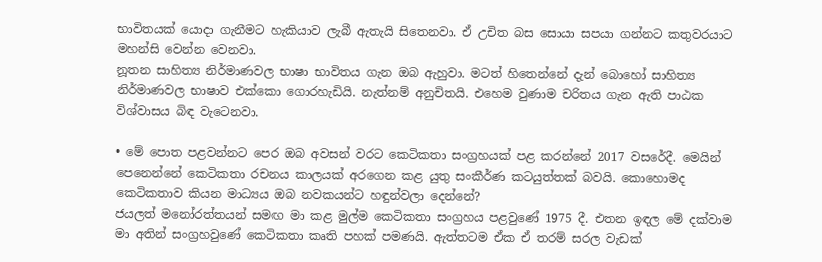භාවිතයක් යොදා ගැනීමට හැකියාව ලැබී ඇතැයි සිතෙනවා. ඒ උචිත බස සොයා සපයා ගන්නට කතුවරයාට මහන්සි වෙන්න වෙනවා.
නූතන සාහිත්‍ය නිර්මාණවල භාෂා භාවිතය ගැන ඔබ ඇහුවා. මටත් හිතෙන්නේ දැන් බොහෝ සාහිත්‍ය නිර්මාණවල භාෂාව එක්කො ගොරහැඩියි. නැත්නම් අනුචිතයි. එහෙම වුණාම චරිතය ගැන ඇති පාඨක විශ්වාසය බිඳ වැටෙනවා.

• මේ පොත පළවන්නට පෙර ඔබ අවසන් වරට කෙටිකතා සංග්‍රහයක් පළ කරන්නේ 2017 වසරේදී. මෙයින් පෙනෙන්නේ කෙටිකතා රචනය කාලයක් අරගෙන කළ යුතු සංකීර්ණ කටයුත්තක් බවයි. කොහොමද කෙටිකතාව කියන මාධ්‍යය ඔබ නවකයන්ට හඳුන්වලා දෙන්නේ?
ජයලත් මනෝරත්තයන් සමඟ මා කළ මුල්ම කෙටිකතා සංග්‍රහය පළවුණේ 1975 දී. එතන ඉඳල මේ දක්වාම මා අතින් සංග්‍රහවුණේ කෙටිකතා කෘති පහක් පමණයි. ඇත්තටම ඒක ඒ තරම් සරල වැඩක්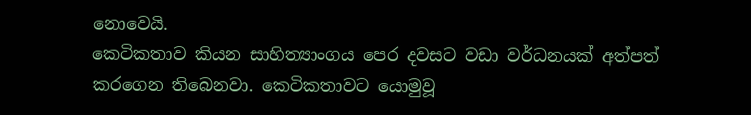නොවෙයි.
කෙටිකතාව කියන සාහිත්‍යාංගය පෙර දවසට වඩා වර්ධනයක් අත්පත් කරගෙන තිබෙනවා. කෙටිකතාවට යොමුවූ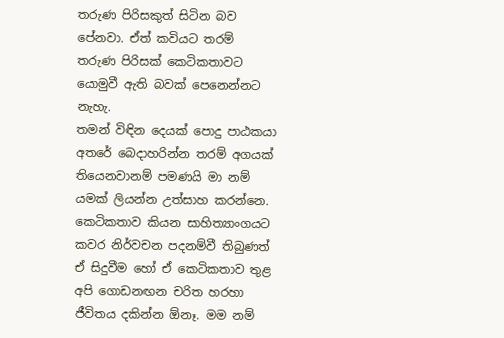තරුණ පිරිසකුත් සිටින බව පේනවා. ඒත් කවියට තරම් තරුණ පිරිසක් කෙටිකතාවට යොමුවී ඇති බවක් පෙනෙන්නට නැහැ.
තමන් විඳින දෙයක් පොදු පාඨකයා අතරේ බෙදාහරින්න තරම් අගයක් තියෙනවානම් පමණයි මා නම් යමක් ලියන්න උත්සාහ කරන්නෙ.
කෙටිකතාව කියන සාහිත්‍යාංගයට කවර නිර්වචන පදනම්වී තිබුණත් ඒ සිදුවීම හෝ ඒ කෙටිකතාව තුළ අපි ගොඩනඟන චරිත හරහා ජීවිතය දකින්න ඕනෑ. මම නම්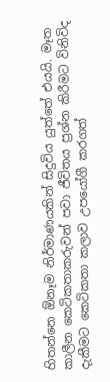හිතන්නෙ ඕනෑම නිර්මාණයකින් සිදුවිය යුත්තේ එයයි. මෑත කාලීන කෙටිකතාකරුවන් පවා ජීවිතය ප්‍රශ්න කිරීමට විනිවිද දැකීමට කෙටිකතා කලාව උපයෝගී කරගත්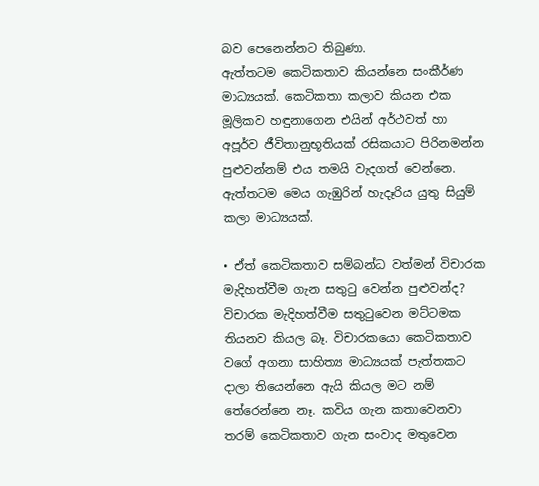බව පෙනෙන්නට තිබුණා.
ඇත්තටම කෙටිකතාව කියන්නෙ සංකීර්ණ මාධ්‍යයක්. කෙටිකතා කලාව කියන එක මූලිකව හඳුනාගෙන එයින් අර්ථවත් හා අපූර්ව ජීවිතානුභූතියක් රසිකයාට පිරිනමන්න පුළුවන්නම් එය තමයි වැදගත් වෙන්නෙ. ඇත්තටම මෙය ගැඹුරින් හැදෑරිය යුතු සියුම් කලා මාධ්‍යයක්.

• ඒත් කෙටිකතාව සම්බන්ධ වත්මන් විචාරක මැදිහත්වීම ගැන සතුටු වෙන්න පුළුවන්ද?
විචාරක මැදිහත්වීම සතුටුවෙන මට්ටමක තියනව කියල බෑ. විචාරකයො කෙටිකතාව වගේ අගනා සාහිත්‍ය මාධ්‍යයක් පැත්තකට දාලා තියෙන්නෙ ඇයි කියල මට නම් තේරෙන්නෙ නෑ. කවිය ගැන කතාවෙනවා තරම් කෙටිකතාව ගැන සංවාද මතුවෙන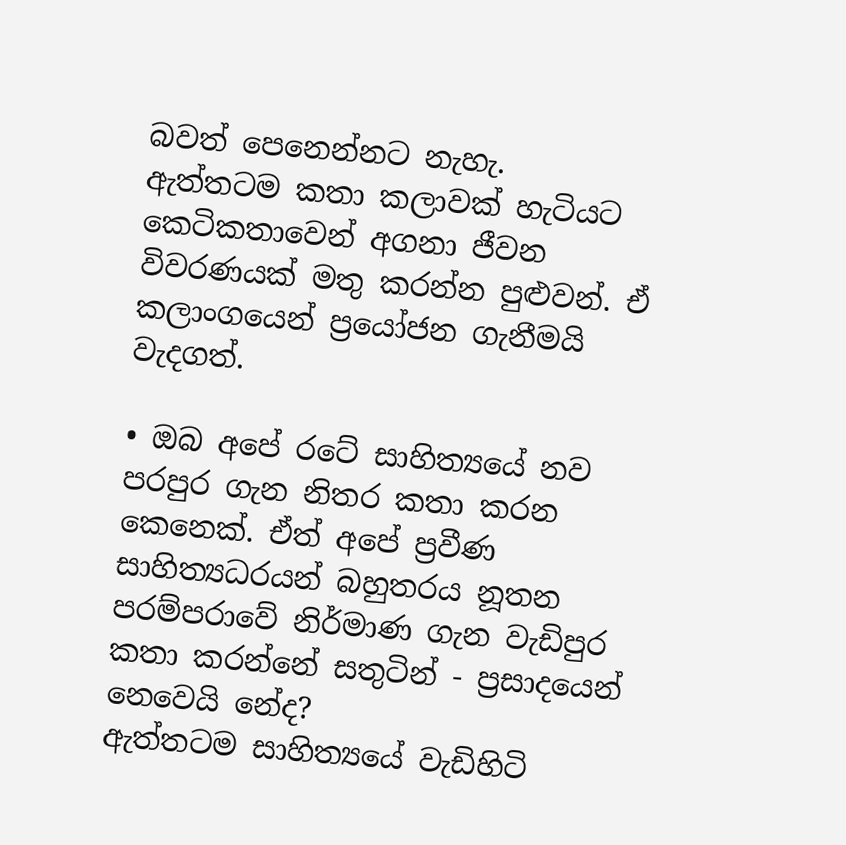බවත් පෙනෙන්නට නැහැ.
ඇත්තටම කතා කලාවක් හැටියට කෙටිකතාවෙන් අගනා ජීවන විවරණයක් මතු කරන්න පුළුවන්. ඒ කලාංගයෙන් ප්‍රයෝජන ගැනීමයි වැදගත්.

• ඔබ අපේ රටේ සාහිත්‍යයේ නව පරපුර ගැන නිතර කතා කරන කෙනෙක්. ඒත් අපේ ප්‍රවීණ සාහිත්‍යධරයන් බහුතරය නූතන පරම්පරාවේ නිර්මාණ ගැන වැඩිපුර කතා කරන්නේ සතුටින් - ප්‍රසාදයෙන් නෙවෙයි නේද?
ඇත්තටම සාහිත්‍යයේ වැඩිහිටි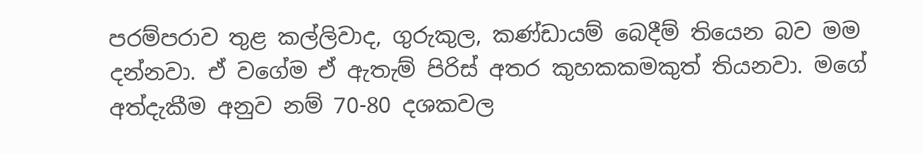පරම්පරාව තුළ කල්ලිවාද, ගුරුකුල, කණ්ඩායම් බෙදීම් තියෙන බව මම දන්නවා. ඒ වගේම ඒ ඇතැම් පිරිස් අතර කුහකකමකුත් තියනවා. මගේ අත්දැකීම අනුව නම් 70-80 දශකවල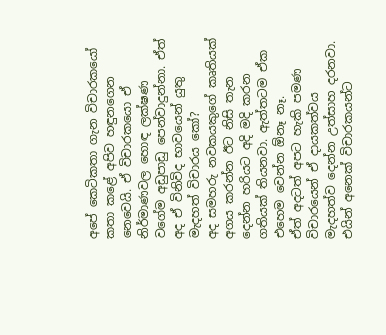අපේ කෙටිකතා ගැන විචාරකයෝ කතා කළේ අපිව හඳුනගෙන නෙවෙයි. ඒ විචාරකයො ඒ නිර්මාණවල හොඳ ලක්ෂණ වගේම අඩුපාඩු පෙන්වාදුන්නා. ඒත් අද ඒ විනිවිද භාවයෙන් යුතු මැදහත් විචාරය කෝ?
අද සමහරු නවකයකුගේ කෘතියක් අගය කරන්න ඊට නිසි තැන දෙන්න හරියට අදි මදි කරන ගතියක් තියනවා. ඇත්තටම ඒක එහෙම වෙන්න ඕනෑ නෑ.
ඒත් අදටත් අපට හැකි පමණ විචාරයෙන් ඒ දායකත්වය මැදහත්ව දෙන්න උත්සාහ දරනවා. එයින් අනෙක් විචාරකයන්ට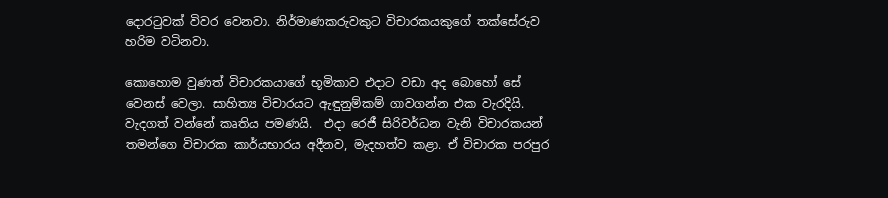දොරටුවක් විවර වෙනවා. නිර්මාණකරුවකුට විචාරකයකුගේ තක්සේරුව හරිම වටිනවා.

කොහොම වුණත් විචාරකයාගේ භූමිකාව එදාට වඩා අද බොහෝ සේ වෙනස් වෙලා. සාහිත්‍ය විචාරයට ඇඳුනුම්කම් ගාවගන්න එක වැරදියි. වැදගත් වන්නේ කෘතිය පමණයි.  එදා රෙජී සිරිවර්ධන වැනි විචාරකයන් තමන්ගෙ විචාරක කාර්යභාරය අදීනව, මැදහත්ව කළා. ඒ විචාරක පරපුර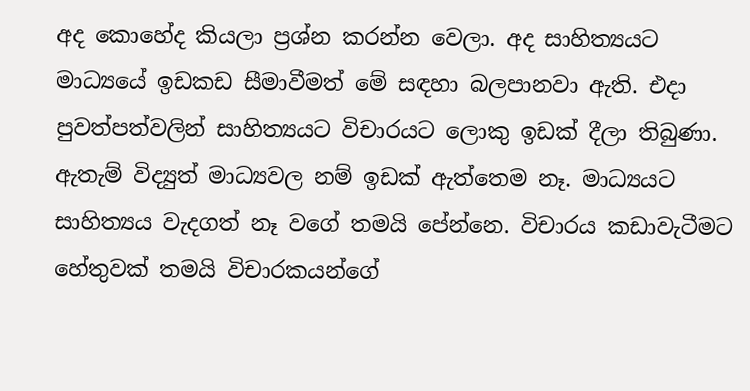අද කොහේද කියලා ප්‍රශ්න කරන්න වෙලා. අද සාහිත්‍යයට මාධ්‍යයේ ඉඩකඩ සීමාවීමත් මේ සඳහා බලපානවා ඇති. එදා පුවත්පත්වලින් සාහිත්‍යයට විචාරයට ලොකු ඉඩක් දීලා තිබුණා. ඇතැම් විද්‍යුත් මාධ්‍යවල නම් ඉඩක් ඇත්තෙම නෑ. මාධ්‍යයට සාහිත්‍යය වැදගත් නෑ වගේ තමයි පේන්නෙ. විචාරය කඩාවැටීමට හේතුවක් තමයි විචාරකයන්ගේ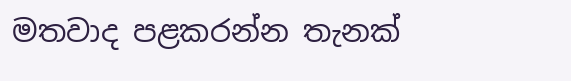මතවාද පළකරන්න තැනක්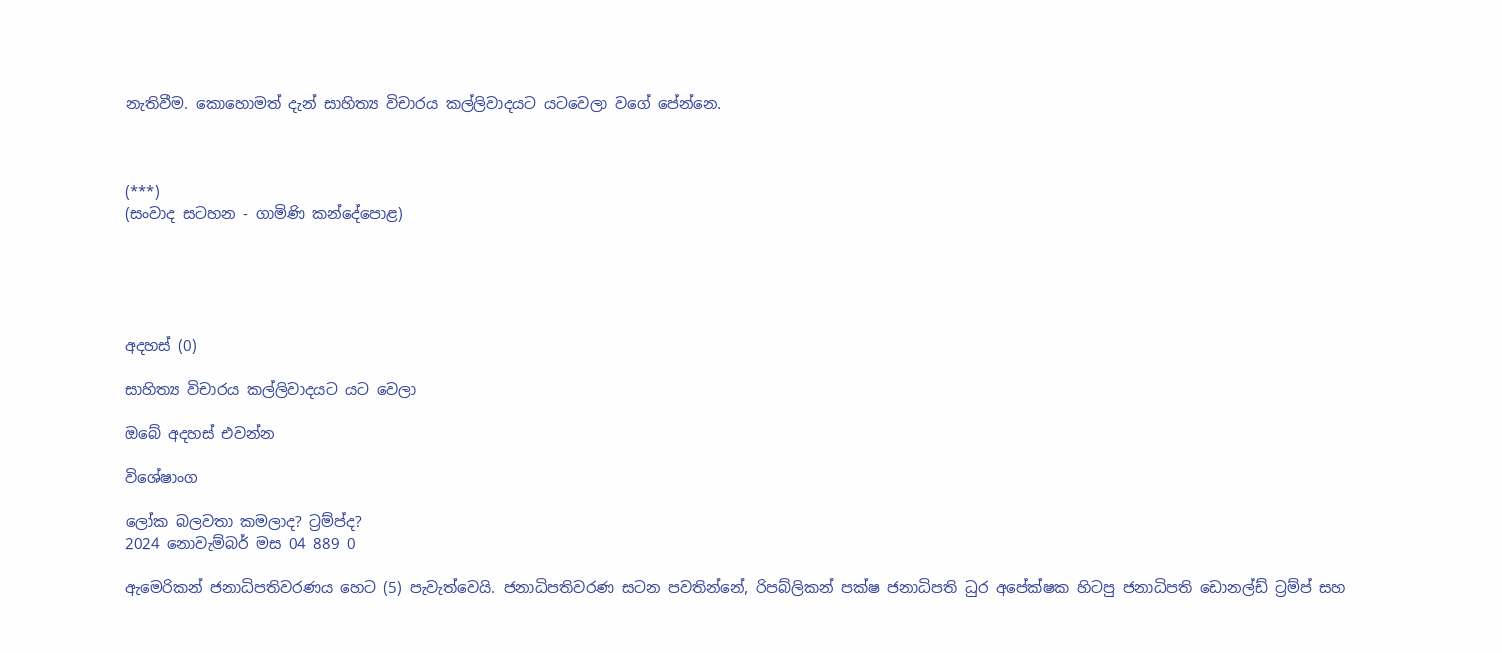නැතිවීම. කොහොමත් දැන් සාහිත්‍ය විචාරය කල්ලිවාදයට යටවෙලා වගේ පේන්නෙ.



(***)
(සංවාද සටහන - ගාමිණි කන්දේපොළ)





අදහස් (0)

සාහිත්‍ය විචාරය කල්ලිවාදයට යට වෙලා

ඔබේ අදහස් එවන්න

විශේෂාංග

ලෝක බලවතා කමලාද? ට්‍රම්ප්ද?
2024 නොවැම්බර් මස 04 889 0

ඇමෙරිකන් ජනාධිපතිවරණය හෙට (5) පැවැත්වෙයි. ජනාධිපතිවරණ සටන පවතින්නේ, රිපබ්ලිකන් පක්ෂ ජනාධිපති ධුර අපේක්ෂක හිටපු ජනාධිපති ඩොනල්ඩ් ට්‍රම්ප් සහ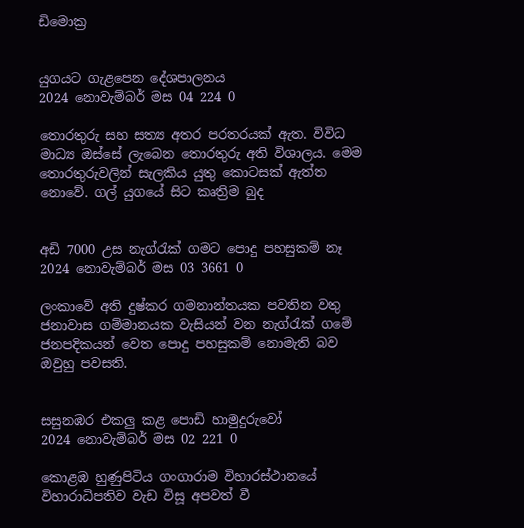ඩිමොක්‍ර


යුගයට ගැළපෙන දේශපාලනය
2024 නොවැම්බර් මස 04 224 0

තොරතුරු සහ සත්‍ය අතර පරතරයක් ඇත. විවිධ මාධ්‍ය ඔස්සේ ලැබෙන තොරතුරු අති විශාලය. මෙම තොරතුරුවලින් සැලකිය යුතු කොටසක් ඇත්ත නොවේ. ගල් යුගයේ සිට කෘත්‍රිම බුද


අඩි 7000 උස නැග්රැක් ගමට පොදු පහසුකම් නෑ
2024 නොවැම්බර් මස 03 3661 0

ලංකාවේ අති දුෂ්කර ගමනාන්තයක පවතින වතු ජනාවාස ගම්මානයක වැසියන් වන නැග්රැක් ගමේ ජනපදිකයන් වෙත පොදු පහසුකම් නොමැති බව ඔවුහු පවසති.


සසුනඹර එකලු කළ පොඩි හාමුදුරුවෝ
2024 නොවැම්බර් මස 02 221 0

කොළඹ හුණුපිටිය ගංගාරාම විහාරස්ථානයේ විහාරාධිපතිව වැඩ විසූ අපවත් වී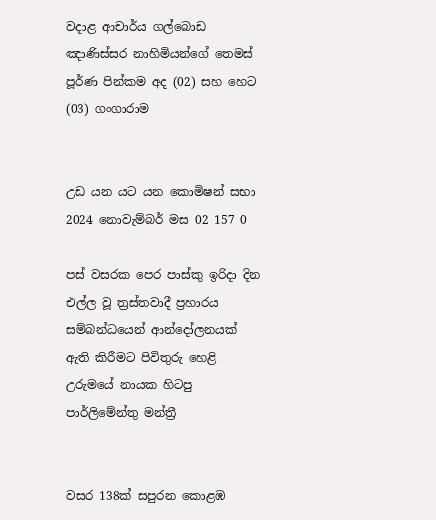වදාළ ආචාර්ය ගල්බොඩ ඤාණිස්සර නාහිමියන්ගේ තෙමස් පූර්ණ පින්කම අද (02) සහ හෙට (03) ගංගාරාම


උඩ යන යට යන කොමිෂන් සභා
2024 නොවැම්බර් මස 02 157 0

පස් වසරක පෙර පාස්කු ඉරිදා දින එල්ල වූ ත්‍රස්තවාදී ප්‍රහාරය සම්බන්ධයෙන් ආන්දෝලනයක් ඇති කිරීමට පිවිතුරු හෙළි උරුමයේ නායක හිටපු පාර්ලිමේන්තු මන්ත්‍රී


වසර 138ක් සපුරන කොළඹ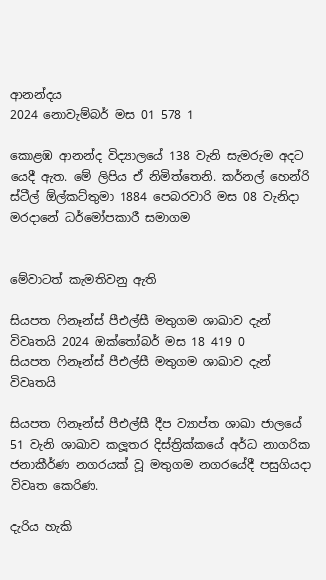ආනන්දය
2024 නොවැම්බර් මස 01 578 1

කොළඹ ආනන්ද විද්‍යාලයේ 138 වැනි සැමරුම අදට යෙදී ඇත. මේ ලිපිය ඒ නිමිත්තෙනි. කර්නල් හෙන්රි ස්ටීල් ඕල්කට්තුමා 1884 පෙබරවාරි මස 08 වැනිදා මරදානේ ධර්මෝපකාරී සමාගම


මේවාටත් කැමතිවනු ඇති

සියපත ෆිනෑන්ස් පීඑල්සී මතුගම ශාඛාව දැන් විවෘතයි 2024 ඔක්තෝබර් මස 18 419 0
සියපත ෆිනෑන්ස් පීඑල්සී මතුගම ශාඛාව දැන් විවෘතයි

සියපත ෆිනෑන්ස් පීඑල්සී දීප ව්‍යාප්ත ශාඛා ජාලයේ 51 වැනි ශාඛාව කලූතර දිස්ත්‍රික්කයේ අර්ධ නාගරික ජනාකීර්ණ නගරයක් වූ මතුගම නගරයේදී පසුගියදා විවෘත කෙරිණ.

දැරිය හැකි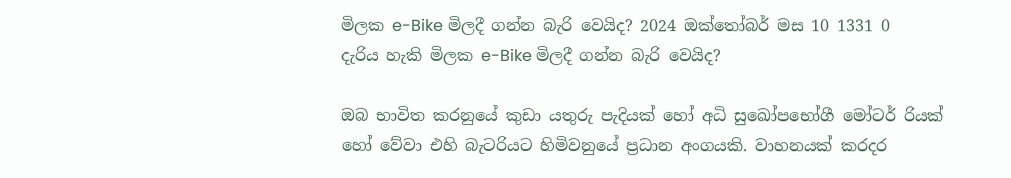මිලක e-Bike මිලදී ගන්න බැරි වෙයිද? 2024 ඔක්තෝබර් මස 10 1331 0
දැරිය හැකි මිලක e-Bike මිලදී ගන්න බැරි වෙයිද?

ඔබ භාවිත කරනුයේ කුඩා යතුරු පැදියක් හෝ අධි සුඛෝපභෝගී මෝටර් රියක් හෝ වේවා එහි බැටරියට හිමිවනුයේ ප්‍රධාන අංගයකි. වාහනයක් කරදර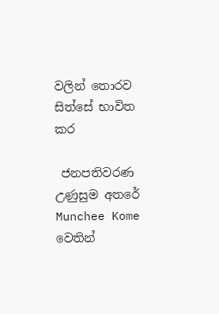වලින් තොරව සිත්සේ භාවිත කර

 ජනපතිවරණ උණුසුම අතරේ Munchee Kome වෙතින්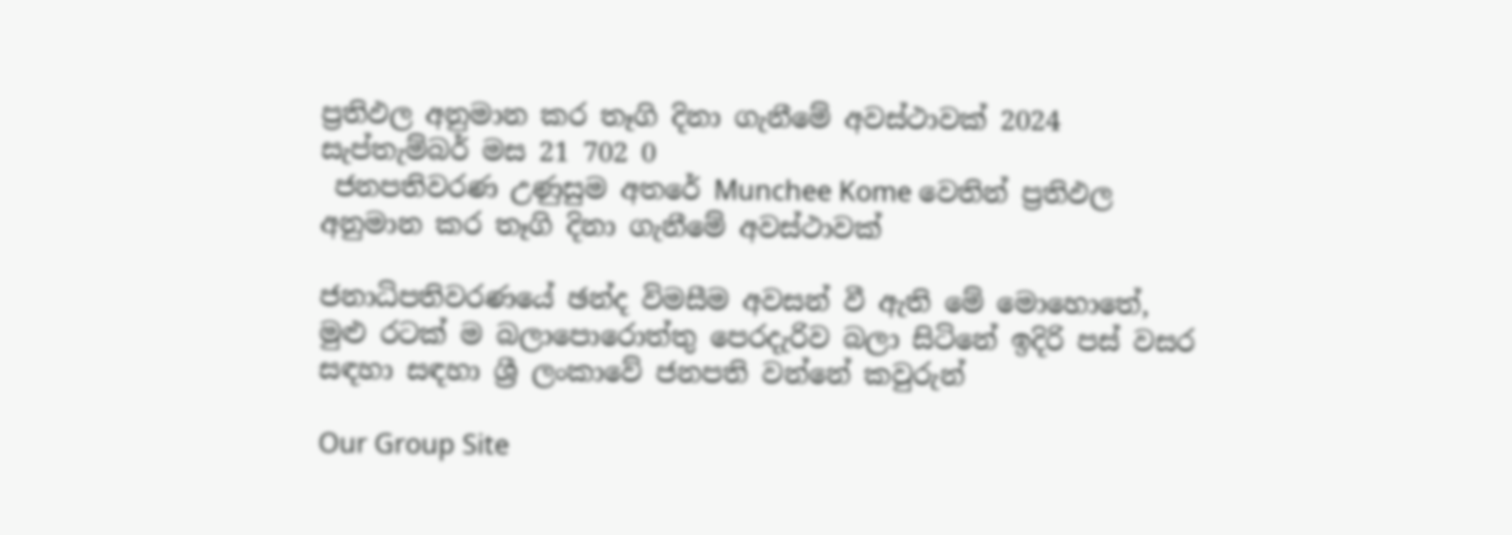ප්‍රතිඵල අනුමාන කර තෑගි දිනා ගැනීමේ අවස්ථාවක් 2024 සැප්තැම්බර් මස 21 702 0
 ජනපතිවරණ උණුසුම අතරේ Munchee Kome වෙතින් ප්‍රතිඵල අනුමාන කර තෑගි දිනා ගැනීමේ අවස්ථාවක්

ජනාධිපතිවරණයේ ඡන්ද විමසීම අවසන් වී ඇති මේ මොහොතේ, මුළු රටක් ම බලාපොරොත්තු පෙරදැරිව බලා සිටිනේ ඉදිරි පස් වසර සඳහා සඳහා ශ්‍රී ලංකාවේ ජනපති වන්නේ කවුරුන්

Our Group Site